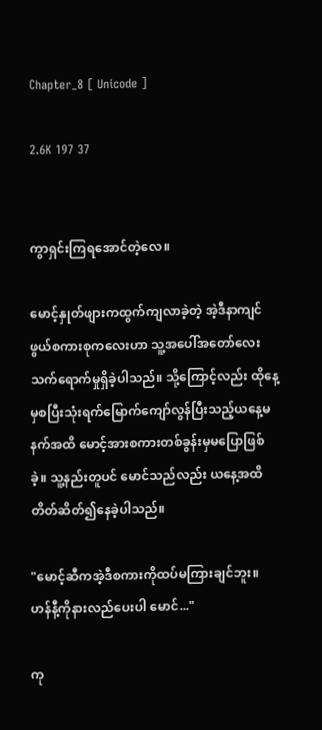Chapter_8 [ Unicode ]

2.6K 197 37


ကွာရှင်းကြရအောင်တဲ့လေ။

မောင့်နှုတ်ဖျားကထွက်ကျလာခဲ့တဲ့ အဲ့ဒီနာကျင်ဖွယ်စကားစုကလေးဟာ သူ့အပေါ်အတော်လေးသက်ရောက်မှုရှိခဲ့ပါသည်။ သို့ကြောင့်လည်း ထိုနေ့မှစပြီးသုံးရက်မြောက်ကျော်လွန်ပြီးသည့်ယနေ့မနက်အထိ‌ မောင့်အားစကားတစ်ခွန်းမှမပြောဖြစ်ခဲ့။ သူ့နည်းတူပင် မောင်သည်လည်း ယနေ့အထိတိတ်ဆိတ်၍နေခဲ့ပါသည်။

"မောင့်ဆီကအဲ့ဒီစကားကိုထပ်မကြားချင်ဘူး။ ဟန်နီ့ကိုနားလည်ပေးပါ မောင်..."

ကု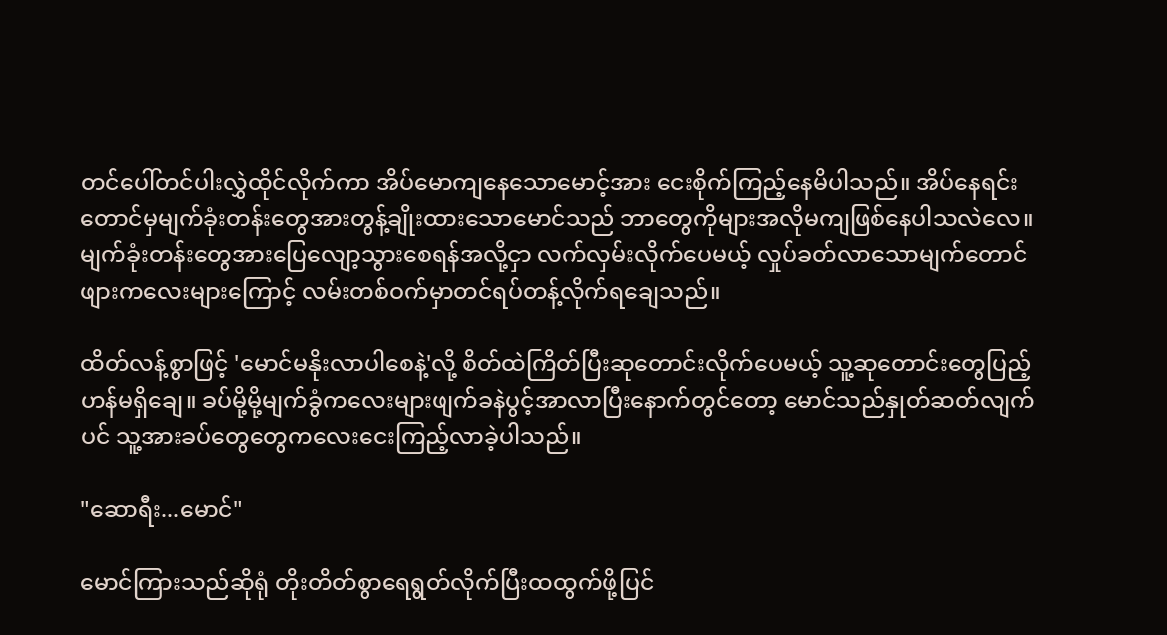တင်ပေါ်တင်ပါးလွှဲထိုင်လိုက်ကာ အိပ်မောကျနေသောမောင့်အား ငေးစိုက်ကြည့်နေမိပါသည်။ အိပ်နေရင်းတောင်မှမျက်ခုံးတန်းတွေအားတွန့်ချိုးထား‌သောမောင်သည် ဘာတွေကိုများအလိုမကျဖြစ်နေပါသလဲလေ။ မျက်ခုံးတန်းတွေအားပြေလျော့သွား‌စေရန်အလို့ငှာ လက်လှမ်းလိုက်ပေမယ့် လှုပ်ခတ်လာသောမျက်တောင်ဖျားကလေးများကြောင့် လမ်းတစ်ဝက်မှာတင်ရပ်တန့်လိုက်ရချေသည်။

ထိတ်လန့်စွာဖြင့် 'မောင်မနိုးလာပါစေနဲ့'လို့ စိတ်ထဲကြိတ်ပြီးဆုတောင်းလိုက်ပေမယ့် သူ့ဆုတောင်းတွေပြည့်ဟန်မရှိချေ။ ခပ်မို့မို့မျက်ခွံက‌လေးများဖျက်ခနဲပွင့်အာလာပြီး‌နောက်တွင်တော့ မောင်သည်နှုတ်ဆတ်လျက်ပင် သူ့အားခပ်တွေတွေကလေးငေးကြည့်လာခဲ့ပါသည်။

"ဆောရီး...မောင်"

မောင်ကြားသည်ဆိုရုံ တိုးတိတ်စွာရေရွတ်လိုက်ပြီးထထွက်ဖို့ပြင်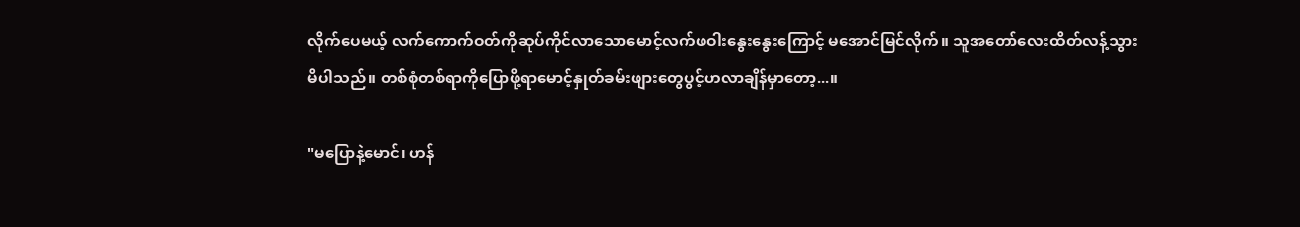လိုက်ပေမယ့် လက်ကောက်ဝတ်ကိုဆုပ်ကိုင်လာသောမောင့်လက်ဖဝါးနွေးနွေးကြောင့် မအောင်မြင်လိုက်။ သူအတော်လေးထိတ်လန့်သွားမိပါသည်။ တစ်စုံတစ်ရာကိုပြောဖို့ရာမောင့်နှုတ်ခမ်းဖျားတွေပွင့်ဟလာချိန်မှာတော့...။

"မပြောနဲ့မောင်၊ ဟန်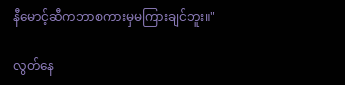နီမောင့်ဆီကဘာစကားမှမကြားချင်ဘူး။"

လွတ်နေ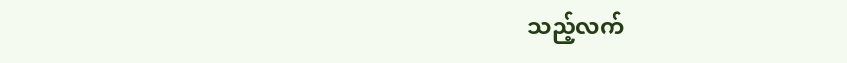သည့်လက်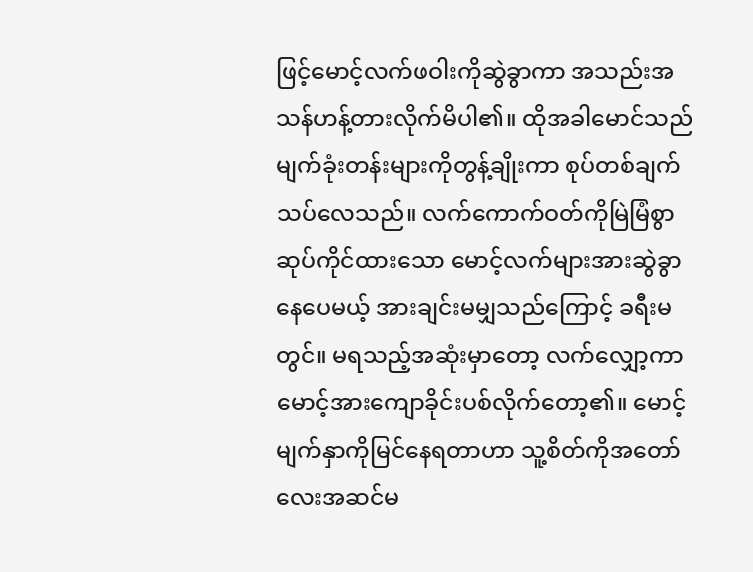ဖြင့်မောင့်လက်ဖဝါးကိုဆွဲခွာကာ အသည်းအသန်ဟန့်တားလိုက်မိပါ၏။ ထိုအခါမောင်သည် မျက်ခုံးတန်းများကိုတွန့်ချိုးကာ စုပ်တစ်ချက်သပ်‌လေသည်။ လက်ကောက်ဝတ်ကိုမြဲမြံစွာဆုပ်ကိုင်ထားသော မောင့်လက်များအားဆွဲခွာနေ‌ပေမယ့် အားချင်းမမျှသည်ကြောင့် ခရီးမတွင်။ မရသည့်အဆုံးမှာတော့ လက်လျှော့ကာ မောင့်အားကျောခိုင်းပစ်လိုက်‌တော့၏။ မောင့်မျက်နှာကိုမြင်နေရတာဟာ သူ့စိတ်ကိုအတော်လေးအဆင်မ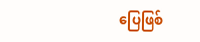ပြေဖြစ်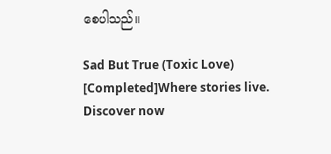စေပါသည်။

Sad But True (Toxic Love) [Completed]Where stories live. Discover now